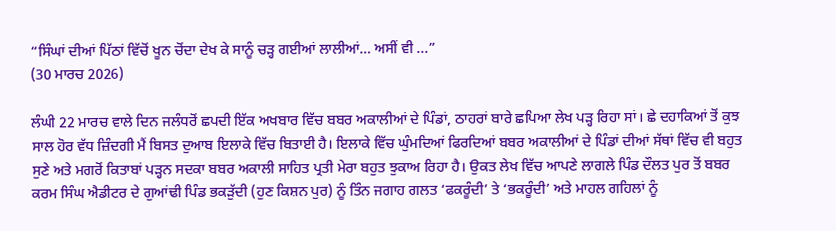“ਸਿੰਘਾਂ ਦੀਆਂ ਪਿੱਠਾਂ ਵਿੱਚੋਂ ਖੂਨ ਚੋਂਦਾ ਦੇਖ ਕੇ ਸਾਨੂੰ ਚੜ੍ਹ ਗਈਆਂ ਲਾਲੀਆਂ… ਅਸੀਂ ਵੀ ...”
(30 ਮਾਰਚ 2026)

ਲੰਘੀ 22 ਮਾਰਚ ਵਾਲੇ ਦਿਨ ਜਲੰਧਰੋਂ ਛਪਦੀ ਇੱਕ ਅਖਬਾਰ ਵਿੱਚ ਬਬਰ ਅਕਾਲੀਆਂ ਦੇ ਪਿੰਡਾਂ, ਠਾਹਰਾਂ ਬਾਰੇ ਛਪਿਆ ਲੇਖ ਪੜ੍ਹ ਰਿਹਾ ਸਾਂ। ਛੇ ਦਹਾਕਿਆਂ ਤੋਂ ਕੁਝ ਸਾਲ ਹੋਰ ਵੱਧ ਜ਼ਿੰਦਗੀ ਮੈਂ ਬਿਸਤ ਦੁਆਬ ਇਲਾਕੇ ਵਿੱਚ ਬਿਤਾਈ ਹੈ। ਇਲਾਕੇ ਵਿੱਚ ਘੁੰਮਦਿਆਂ ਫਿਰਦਿਆਂ ਬਬਰ ਅਕਾਲੀਆਂ ਦੇ ਪਿੰਡਾਂ ਦੀਆਂ ਸੱਥਾਂ ਵਿੱਚ ਵੀ ਬਹੁਤ ਸੁਣੇ ਅਤੇ ਮਗਰੋਂ ਕਿਤਾਬਾਂ ਪੜ੍ਹਨ ਸਦਕਾ ਬਬਰ ਅਕਾਲੀ ਸਾਹਿਤ ਪ੍ਰਤੀ ਮੇਰਾ ਬਹੁਤ ਝੁਕਾਅ ਰਿਹਾ ਹੈ। ਉਕਤ ਲੇਖ ਵਿੱਚ ਆਪਣੇ ਲਾਗਲੇ ਪਿੰਡ ਦੌਲਤ ਪੁਰ ਤੋਂ ਬਬਰ ਕਰਮ ਸਿੰਘ ਐਡੀਟਰ ਦੇ ਗੁਆਂਢੀ ਪਿੰਡ ਭਕੜੁੱਦੀ (ਹੁਣ ਕਿਸ਼ਨ ਪੁਰ) ਨੂੰ ਤਿੰਨ ਜਗਾਹ ਗਲਤ ‘ਫਕਰੂੰਦੀ’ ਤੇ ‘ਭਕਰੂੰਦੀ’ ਅਤੇ ਮਾਹਲ ਗਹਿਲਾਂ ਨੂੰ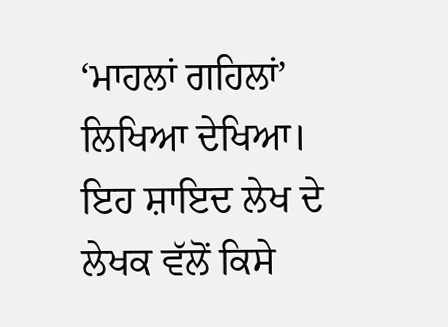‘ਮਾਹਲਾਂ ਗਹਿਲਾਂ’ ਲਿਖਿਆ ਦੇਖਿਆ। ਇਹ ਸ਼ਾਇਦ ਲੇਖ ਦੇ ਲੇਖਕ ਵੱਲੋਂ ਕਿਸੇ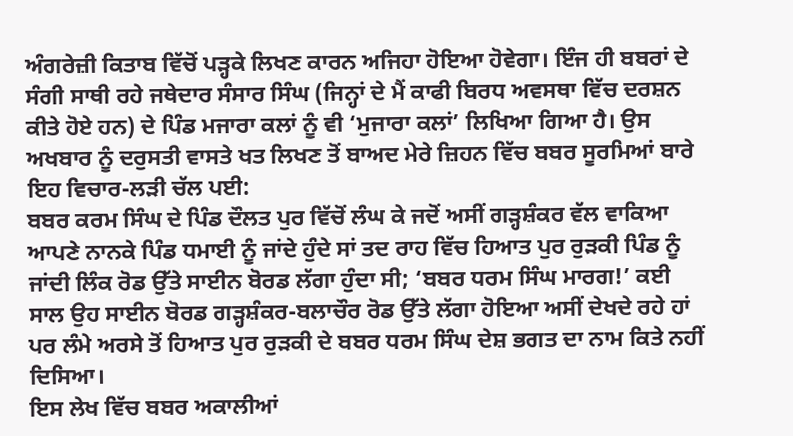ਅੰਗਰੇਜ਼ੀ ਕਿਤਾਬ ਵਿੱਚੋਂ ਪੜ੍ਹਕੇ ਲਿਖਣ ਕਾਰਨ ਅਜਿਹਾ ਹੋਇਆ ਹੋਵੇਗਾ। ਇੰਜ ਹੀ ਬਬਰਾਂ ਦੇ ਸੰਗੀ ਸਾਥੀ ਰਹੇ ਜਥੇਦਾਰ ਸੰਸਾਰ ਸਿੰਘ (ਜਿਨ੍ਹਾਂ ਦੇ ਮੈਂ ਕਾਫੀ ਬਿਰਧ ਅਵਸਥਾ ਵਿੱਚ ਦਰਸ਼ਨ ਕੀਤੇ ਹੋਏ ਹਨ) ਦੇ ਪਿੰਡ ਮਜਾਰਾ ਕਲਾਂ ਨੂੰ ਵੀ ‘ਮੁਜਾਰਾ ਕਲਾਂ’ ਲਿਖਿਆ ਗਿਆ ਹੈ। ਉਸ ਅਖਬਾਰ ਨੂੰ ਦਰੁਸਤੀ ਵਾਸਤੇ ਖਤ ਲਿਖਣ ਤੋਂ ਬਾਅਦ ਮੇਰੇ ਜ਼ਿਹਨ ਵਿੱਚ ਬਬਰ ਸੂਰਮਿਆਂ ਬਾਰੇ ਇਹ ਵਿਚਾਰ-ਲੜੀ ਚੱਲ ਪਈ:
ਬਬਰ ਕਰਮ ਸਿੰਘ ਦੇ ਪਿੰਡ ਦੌਲਤ ਪੁਰ ਵਿੱਚੋਂ ਲੰਘ ਕੇ ਜਦੋਂ ਅਸੀਂ ਗੜ੍ਹਸ਼ੰਕਰ ਵੱਲ ਵਾਕਿਆ ਆਪਣੇ ਨਾਨਕੇ ਪਿੰਡ ਧਮਾਈ ਨੂੰ ਜਾਂਦੇ ਹੁੰਦੇ ਸਾਂ ਤਦ ਰਾਹ ਵਿੱਚ ਹਿਆਤ ਪੁਰ ਰੁੜਕੀ ਪਿੰਡ ਨੂੰ ਜਾਂਦੀ ਲਿੰਕ ਰੋਡ ਉੱਤੇ ਸਾਈਨ ਬੋਰਡ ਲੱਗਾ ਹੁੰਦਾ ਸੀ; ‘ਬਬਰ ਧਰਮ ਸਿੰਘ ਮਾਰਗ!’ ਕਈ ਸਾਲ ਉਹ ਸਾਈਨ ਬੋਰਡ ਗੜ੍ਹਸ਼ੰਕਰ-ਬਲਾਚੌਰ ਰੋਡ ਉੱਤੇ ਲੱਗਾ ਹੋਇਆ ਅਸੀਂ ਦੇਖਦੇ ਰਹੇ ਹਾਂ ਪਰ ਲੰਮੇ ਅਰਸੇ ਤੋਂ ਹਿਆਤ ਪੁਰ ਰੁੜਕੀ ਦੇ ਬਬਰ ਧਰਮ ਸਿੰਘ ਦੇਸ਼ ਭਗਤ ਦਾ ਨਾਮ ਕਿਤੇ ਨਹੀਂ ਦਿਸਿਆ।
ਇਸ ਲੇਖ ਵਿੱਚ ਬਬਰ ਅਕਾਲੀਆਂ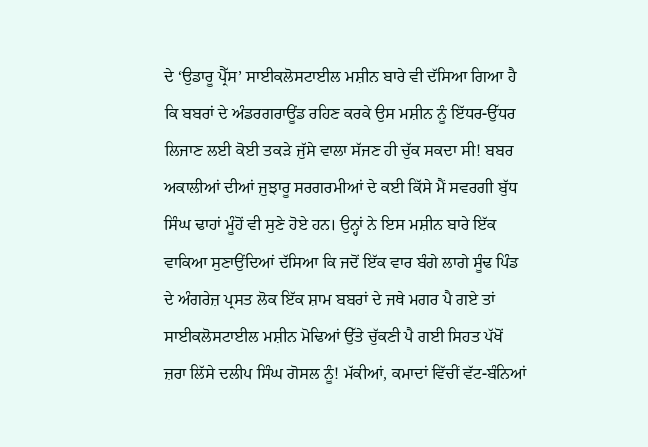ਦੇ ‘ਉਡਾਰੂ ਪ੍ਰੈੱਸ’ ਸਾਈਕਲੋਸਟਾਈਲ ਮਸ਼ੀਨ ਬਾਰੇ ਵੀ ਦੱਸਿਆ ਗਿਆ ਹੈ ਕਿ ਬਬਰਾਂ ਦੇ ਅੰਡਰਗਰਾਊਂਡ ਰਹਿਣ ਕਰਕੇ ਉਸ ਮਸ਼ੀਨ ਨੂੰ ਇੱਧਰ-ਉੱਧਰ ਲਿਜਾਣ ਲਈ ਕੋਈ ਤਕੜੇ ਜੁੱਸੇ ਵਾਲਾ ਸੱਜਣ ਹੀ ਚੁੱਕ ਸਕਦਾ ਸੀ! ਬਬਰ ਅਕਾਲੀਆਂ ਦੀਆਂ ਜੁਝਾਰੂ ਸਰਗਰਮੀਆਂ ਦੇ ਕਈ ਕਿੱਸੇ ਮੈਂ ਸਵਰਗੀ ਬੁੱਧ ਸਿੰਘ ਢਾਹਾਂ ਮੂੰਹੋਂ ਵੀ ਸੁਣੇ ਹੋਏ ਹਨ। ਉਨ੍ਹਾਂ ਨੇ ਇਸ ਮਸ਼ੀਨ ਬਾਰੇ ਇੱਕ ਵਾਕਿਆ ਸੁਣਾਉਂਦਿਆਂ ਦੱਸਿਆ ਕਿ ਜਦੋਂ ਇੱਕ ਵਾਰ ਬੰਗੇ ਲਾਗੇ ਸੂੰਢ ਪਿੰਡ ਦੇ ਅੰਗਰੇਜ਼ ਪ੍ਰਸਤ ਲੋਕ ਇੱਕ ਸ਼ਾਮ ਬਬਰਾਂ ਦੇ ਜਥੇ ਮਗਰ ਪੈ ਗਏ ਤਾਂ ਸਾਈਕਲੋਸਟਾਈਲ ਮਸ਼ੀਨ ਮੋਢਿਆਂ ਉੱਤੇ ਚੁੱਕਣੀ ਪੈ ਗਈ ਸਿਹਤ ਪੱਖੋਂ ਜ਼ਰਾ ਲਿੱਸੇ ਦਲੀਪ ਸਿੰਘ ਗੋਸਲ ਨੂੰ! ਮੱਕੀਆਂ, ਕਮਾਦਾਂ ਵਿੱਚੀਂ ਵੱਟ-ਬੰਨਿਆਂ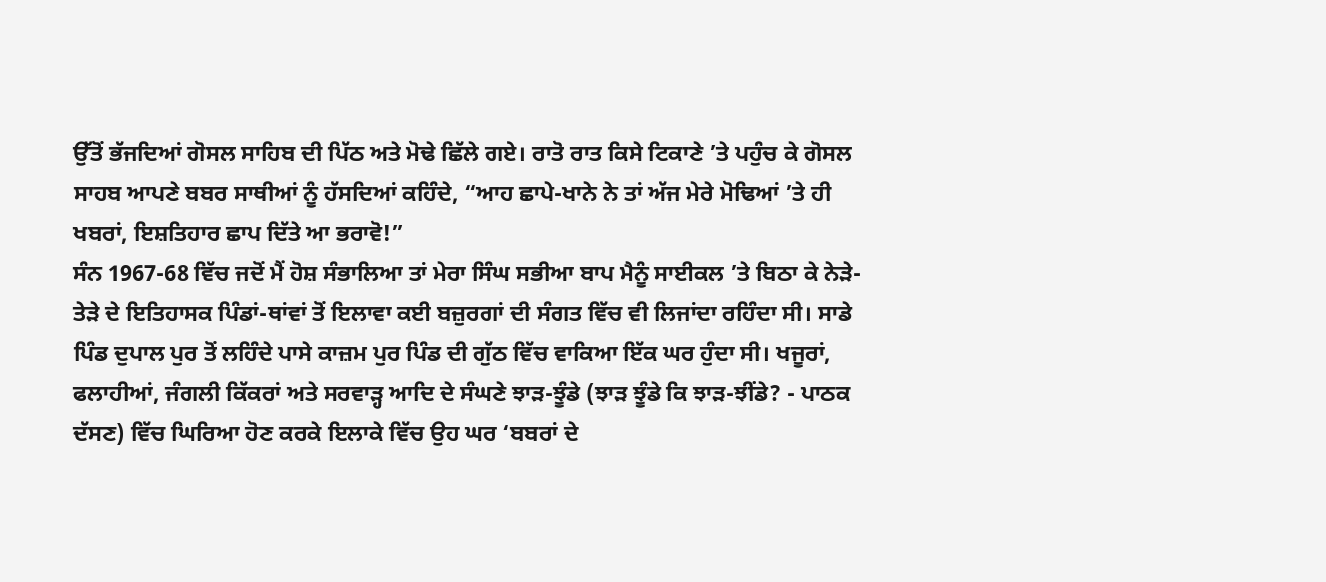ਉੱਤੋਂ ਭੱਜਦਿਆਂ ਗੋਸਲ ਸਾਹਿਬ ਦੀ ਪਿੱਠ ਅਤੇ ਮੋਢੇ ਛਿੱਲੇ ਗਏ। ਰਾਤੋ ਰਾਤ ਕਿਸੇ ਟਿਕਾਣੇ ’ਤੇ ਪਹੁੰਚ ਕੇ ਗੋਸਲ ਸਾਹਬ ਆਪਣੇ ਬਬਰ ਸਾਥੀਆਂ ਨੂੰ ਹੱਸਦਿਆਂ ਕਹਿੰਦੇ, “ਆਹ ਛਾਪੇ-ਖਾਨੇ ਨੇ ਤਾਂ ਅੱਜ ਮੇਰੇ ਮੋਢਿਆਂ ’ਤੇ ਹੀ ਖਬਰਾਂ, ਇਸ਼ਤਿਹਾਰ ਛਾਪ ਦਿੱਤੇ ਆ ਭਰਾਵੋ!”
ਸੰਨ 1967-68 ਵਿੱਚ ਜਦੋਂ ਮੈਂ ਹੋਸ਼ ਸੰਭਾਲਿਆ ਤਾਂ ਮੇਰਾ ਸਿੰਘ ਸਭੀਆ ਬਾਪ ਮੈਨੂੰ ਸਾਈਕਲ ’ਤੇ ਬਿਠਾ ਕੇ ਨੇੜੇ-ਤੇੜੇ ਦੇ ਇਤਿਹਾਸਕ ਪਿੰਡਾਂ-ਥਾਂਵਾਂ ਤੋਂ ਇਲਾਵਾ ਕਈ ਬਜ਼ੁਰਗਾਂ ਦੀ ਸੰਗਤ ਵਿੱਚ ਵੀ ਲਿਜਾਂਦਾ ਰਹਿੰਦਾ ਸੀ। ਸਾਡੇ ਪਿੰਡ ਦੁਪਾਲ ਪੁਰ ਤੋਂ ਲਹਿੰਦੇ ਪਾਸੇ ਕਾਜ਼ਮ ਪੁਰ ਪਿੰਡ ਦੀ ਗੁੱਠ ਵਿੱਚ ਵਾਕਿਆ ਇੱਕ ਘਰ ਹੁੰਦਾ ਸੀ। ਖਜੂਰਾਂ, ਫਲਾਹੀਆਂ, ਜੰਗਲੀ ਕਿੱਕਰਾਂ ਅਤੇ ਸਰਵਾੜ੍ਹ ਆਦਿ ਦੇ ਸੰਘਣੇ ਝਾੜ-ਝੂੰਡੇ (ਝਾੜ ਝੂੰਡੇ ਕਿ ਝਾੜ-ਝੀਂਡੇ? - ਪਾਠਕ ਦੱਸਣ) ਵਿੱਚ ਘਿਰਿਆ ਹੋਣ ਕਰਕੇ ਇਲਾਕੇ ਵਿੱਚ ਉਹ ਘਰ ‘ਬਬਰਾਂ ਦੇ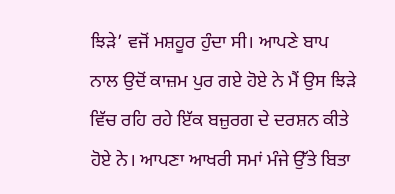ਝਿੜੇ’ ਵਜੋਂ ਮਸ਼ਹੂਰ ਹੁੰਦਾ ਸੀ। ਆਪਣੇ ਬਾਪ ਨਾਲ ਉਦੋਂ ਕਾਜ਼ਮ ਪੁਰ ਗਏ ਹੋਏ ਨੇ ਮੈਂ ਉਸ ਝਿੜੇ ਵਿੱਚ ਰਹਿ ਰਹੇ ਇੱਕ ਬਜ਼ੁਰਗ ਦੇ ਦਰਸ਼ਨ ਕੀਤੇ ਹੋਏ ਨੇ। ਆਪਣਾ ਆਖਰੀ ਸਮਾਂ ਮੰਜੇ ਉੱਤੇ ਬਿਤਾ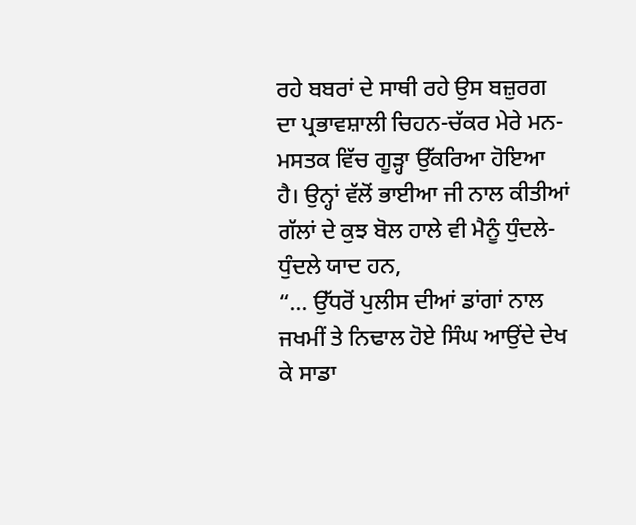ਰਹੇ ਬਬਰਾਂ ਦੇ ਸਾਥੀ ਰਹੇ ਉਸ ਬਜ਼ੁਰਗ ਦਾ ਪ੍ਰਭਾਵਸ਼ਾਲੀ ਚਿਹਨ-ਚੱਕਰ ਮੇਰੇ ਮਨ-ਮਸਤਕ ਵਿੱਚ ਗੂੜ੍ਹਾ ਉੱਕਰਿਆ ਹੋਇਆ ਹੈ। ਉਨ੍ਹਾਂ ਵੱਲੋਂ ਭਾਈਆ ਜੀ ਨਾਲ ਕੀਤੀਆਂ ਗੱਲਾਂ ਦੇ ਕੁਝ ਬੋਲ ਹਾਲੇ ਵੀ ਮੈਨੂੰ ਧੁੰਦਲੇ-ਧੁੰਦਲੇ ਯਾਦ ਹਨ,
“... ਉੱਧਰੋਂ ਪੁਲੀਸ ਦੀਆਂ ਡਾਂਗਾਂ ਨਾਲ ਜਖਮੀਂ ਤੇ ਨਿਢਾਲ ਹੋਏ ਸਿੰਘ ਆਉਂਦੇ ਦੇਖ ਕੇ ਸਾਡਾ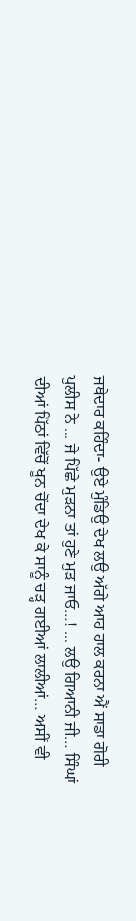ਜਥੇਦਾਰ ਕਹਿੰਦਾ- ਉਏ ਮੁੰਡਿਉ ਦੇਖ ਲਉ ਅੱਗੇ ਆਹ ਹਾਲ ਕਰਨਾ ਐਂ ਸਾਡਾ ਗੋਰੀ ਪੁਲੀਸ ਨੇ ... ਜੇ ਪਿੱਛੇ ਮੁੜਨਾ ਤਾਂ ਹੁਣੇ ਮੁੜ ਜਾਓ…! ... ਲਉ ਗਿਆਨੀ ਜੀ… ਸਿੰਘਾਂ ਦੀਆਂ ਪਿੱਠਾਂ ਵਿੱਚੋਂ ਖੂਨ ਚੋਂਦਾ ਦੇਖ ਕੇ ਸਾਨੂੰ ਚੜ੍ਹ ਗਈਆਂ ਲਾਲੀਆਂ… ਅਸੀਂ ਵੀ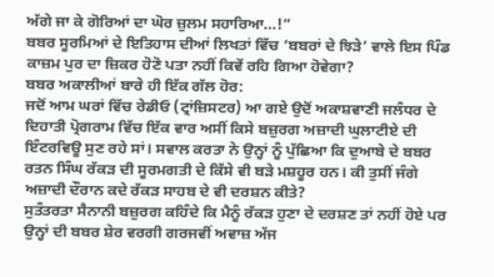ਅੱਗੇ ਜਾ ਕੇ ਗੋਰਿਆਂ ਦਾ ਘੋਰ ਜ਼ੁਲਮ ਸਹਾਰਿਆ…!”
ਬਬਰ ਸੂਰਮਿਆਂ ਦੇ ਇਤਿਹਾਸ ਦੀਆਂ ਲਿਖਤਾਂ ਵਿੱਚ ‘ਬਬਰਾਂ ਦੇ ਝਿੜੇ’ ਵਾਲੇ ਇਸ ਪਿੰਡ ਕਾਜ਼ਮ ਪੁਰ ਦਾ ਜ਼ਿਕਰ ਹੋਣੋ ਪਤਾ ਨਹੀਂ ਕਿਵੇਂ ਰਹਿ ਗਿਆ ਹੋਵੇਗਾ?
ਬਬਰ ਅਕਾਲੀਆਂ ਬਾਰੇ ਹੀ ਇੱਕ ਗੱਲ ਹੋਰ:
ਜਦੋਂ ਆਮ ਘਰਾਂ ਵਿੱਚ ਰੇਡੀਓ (ਟ੍ਰਾਂਜ਼ਿਸਟਰ) ਆ ਗਏ ਉਦੋਂ ਅਕਾਸ਼ਵਾਣੀ ਜਲੰਧਰ ਦੇ ਦਿਹਾਤੀ ਪ੍ਰੋਗਰਾਮ ਵਿੱਚ ਇੱਕ ਵਾਰ ਅਸੀਂ ਕਿਸੇ ਬਜ਼ੁਰਗ ਅਜ਼ਾਦੀ ਘੁਲਾਟੀਏ ਦੀ ਇੰਟਰਵਿਊ ਸੁਣ ਰਹੇ ਸਾਂ। ਸਵਾਲ ਕਰਤਾ ਨੇ ਉਨ੍ਹਾਂ ਨੂੰ ਪੁੱਛਿਆ ਕਿ ਦੁਆਬੇ ਦੇ ਬਬਰ ਰਤਨ ਸਿੰਘ ਰੱਕੜ ਦੀ ਸੂਰਮਗਤੀ ਦੇ ਕਿੱਸੇ ਵੀ ਬੜੇ ਮਸ਼ਹੂਰ ਹਨ। ਕੀ ਤੁਸੀਂ ਜੰਗੇ ਅਜ਼ਾਦੀ ਦੌਰਾਨ ਕਦੇ ਰੱਕੜ ਸਾਹਬ ਦੇ ਵੀ ਦਰਸ਼ਨ ਕੀਤੇ?
ਸੁਤੰਤਰਤਾ ਸੈਨਾਨੀ ਬਜ਼ੁਰਗ ਕਹਿੰਦੇ ਕਿ ਮੈਨੂੰ ਰੱਕੜ ਹੁਣਾ ਦੇ ਦਰਸ਼ਣ ਤਾਂ ਨਹੀਂ ਹੋਏ ਪਰ ਉਨ੍ਹਾਂ ਦੀ ਬਬਰ ਸ਼ੇਰ ਵਰਗੀ ਗਰਜਵੀਂ ਅਵਾਜ਼ ਅੱਜ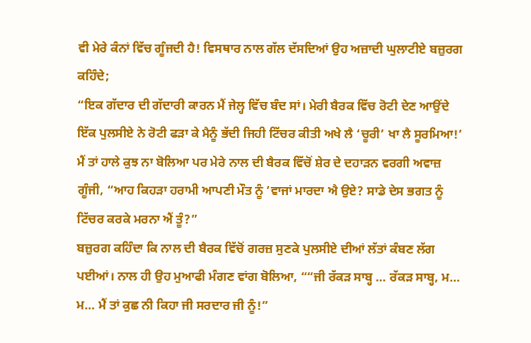ਵੀ ਮੇਰੇ ਕੰਨਾਂ ਵਿੱਚ ਗੂੰਜਦੀ ਹੈ! ਵਿਸਥਾਰ ਨਾਲ ਗੱਲ ਦੱਸਦਿਆਂ ਉਹ ਅਜ਼ਾਦੀ ਘੁਲਾਟੀਏ ਬਜ਼ੁਰਗ ਕਹਿੰਦੇ;
“ਇਕ ਗੱਦਾਰ ਦੀ ਗੱਦਾਰੀ ਕਾਰਨ ਮੈਂ ਜੇਲ੍ਹ ਵਿੱਚ ਬੰਦ ਸਾਂ। ਮੇਰੀ ਬੈਰਕ ਵਿੱਚ ਰੋਟੀ ਦੇਣ ਆਉਂਦੇ ਇੱਕ ਪੁਲਸੀਏ ਨੇ ਰੋਟੀ ਫੜਾ ਕੇ ਮੈਨੂੰ ਭੱਦੀ ਜਿਹੀ ਟਿੱਚਰ ਕੀਤੀ ਅਖੇ ਲੈ ‘ਚੂਰੀ’ ਖਾ ਲੈ ਸੂਰਮਿਆ!’
ਮੈਂ ਤਾਂ ਹਾਲੇ ਕੁਝ ਨਾ ਬੋਲਿਆ ਪਰ ਮੇਰੇ ਨਾਲ ਦੀ ਬੈਰਕ ਵਿੱਚੋਂ ਸ਼ੇਰ ਦੇ ਦਹਾੜਨ ਵਰਗੀ ਅਵਾਜ਼ ਗੂੰਜੀ, “ਆਹ ਕਿਹੜਾ ਹਰਾਮੀ ਆਪਣੀ ਮੌਤ ਨੂੰ ’ਵਾਜਾਂ ਮਾਰਦਾ ਐ ਉਏ? ਸਾਡੇ ਦੇਸ ਭਗਤ ਨੂੰ ਟਿੱਚਰ ਕਰਕੇ ਮਰਨਾ ਐਂ ਤੂੰ?”
ਬਜ਼ੁਰਗ ਕਹਿੰਦਾ ਕਿ ਨਾਲ ਦੀ ਬੈਰਕ ਵਿੱਚੋਂ ਗਰਜ਼ ਸੁਣਕੇ ਪੁਲਸੀਏ ਦੀਆਂ ਲੱਤਾਂ ਕੰਬਣ ਲੱਗ ਪਈਆਂ। ਨਾਲ ਹੀ ਉਹ ਮੁਆਫੀ ਮੰਗਣ ਵਾਂਗ ਬੋਲਿਆ, ““ਜੀ ਰੱਕੜ ਸਾਬ੍ਹ … ਰੱਕੜ ਸਾਬ੍ਹ, ਮ… ਮ… ਮੈਂ ਤਾਂ ਕੁਛ ਨੀ ਕਿਹਾ ਜੀ ਸਰਦਾਰ ਜੀ ਨੂੰ!”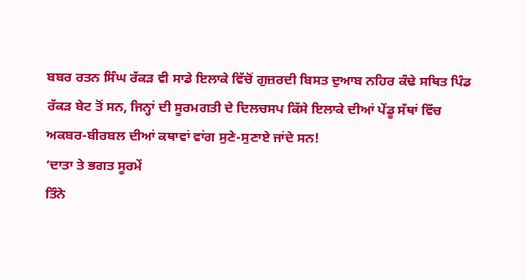ਬਬਰ ਰਤਨ ਸਿੰਘ ਰੱਕੜ ਵੀ ਸਾਡੇ ਇਲਾਕੇ ਵਿੱਚੋਂ ਗੁਜ਼ਰਦੀ ਬਿਸਤ ਦੁਆਬ ਨਹਿਰ ਕੰਢੇ ਸਥਿਤ ਪਿੰਡ ਰੱਕੜ ਬੇਟ ਤੋਂ ਸਨ, ਜਿਨ੍ਹਾਂ ਦੀ ਸੂਰਮਗਤੀ ਦੇ ਦਿਲਚਸਪ ਕਿੱਸੇ ਇਲਾਕੇ ਦੀਆਂ ਪੇਂਡੂ ਸੱਥਾਂ ਵਿੱਚ ਅਕਬਰ-ਬੀਰਬਲ ਦੀਆਂ ਕਥਾਵਾਂ ਵਾਂਗ ਸੁਣੇ-ਸੁਣਾਏ ਜਾਂਦੇ ਸਨ!
‘ਦਾਤਾ ਤੇ ਭਗਤ ਸੂਰਮੇਂ
ਤਿੰਨੇ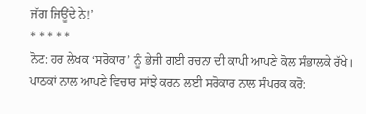ਜੱਗ ਜਿਊਂਦੇ ਨੇ!’
* * * * *
ਨੋਟ: ਹਰ ਲੇਖਕ ‘ਸਰੋਕਾਰ’ ਨੂੰ ਭੇਜੀ ਗਈ ਰਚਨਾ ਦੀ ਕਾਪੀ ਆਪਣੇ ਕੋਲ ਸੰਭਾਲਕੇ ਰੱਖੇ।
ਪਾਠਕਾਂ ਨਾਲ ਆਪਣੇ ਵਿਚਾਰ ਸਾਂਝੇ ਕਰਨ ਲਈ ਸਰੋਕਾਰ ਨਾਲ ਸੰਪਰਕ ਕਰੋ: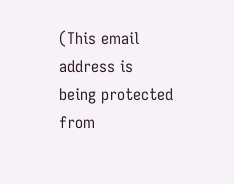(This email address is being protected from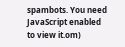spambots. You need JavaScript enabled to view it.om)